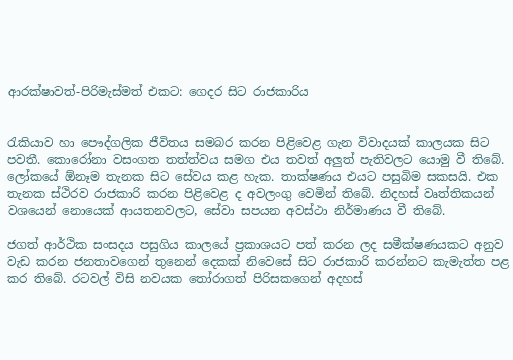ආරක්ෂාවත්-පිරිමැස්මත් එකට: ගෙදර සිට රාජකාරිය


රැකියාව හා පෞද්ගලික ජීවිතය සමබර කරන පිළිවෙළ ගැන විවාදයක් කාලයක සිට පවතී. කොරෝනා වසංගත තත්ත්වය සමග එය තවත් අලුත් පැතිවලට යොමු වී තිබේ. ලෝකයේ ඕනෑම තැනක සිට සේවය කළ හැක. තාක්ෂණය එයට පසුබිම සකසයි. එක තැනක ස්ථිරව රාජකාරි කරන පිළිවෙළ ද අවලංගු වෙමින් තිබේ. නිදහස් වෘත්තිකයන් වශයෙන් නොයෙක් ආයතනවලට, සේවා සපයන අවස්ථා නිර්මාණය වී තිබේ.

ජගත් ආර්ථික සංසදය පසුගිය කාලයේ ප්‍රකාශයට පත් කරන ලද සමීක්ෂණයකට අනුව වැඩ කරන ජනතාවගෙන් තුනෙන් දෙකක් නිවෙසේ සිට රාජකාරි කරන්නට කැමැත්ත පළ කර තිබේ. රටවල් විසි නවයක තෝරාගත් පිරිසකගෙන් අදහස්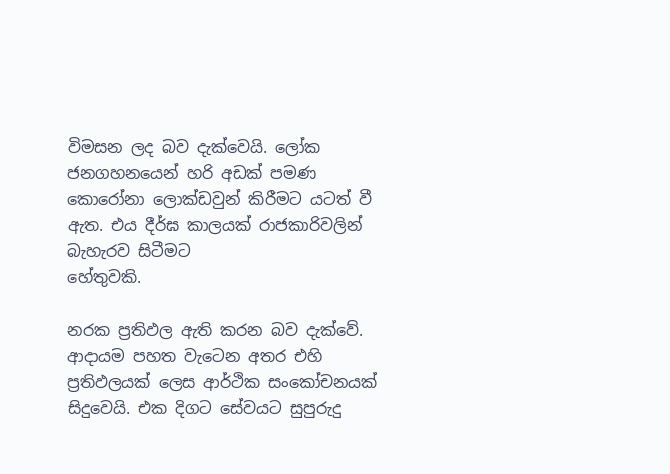විමසන ලද බව දැක්වෙයි. ලෝක ජනගහනයෙන් හරි අඩක් පමණ කොරෝනා ලොක්ඩවුන් කිරීමට යටත් වී ඇත. එය දීර්ඝ කාලයක් රාජකාරිවලින් බැහැරව සිටීමට
හේතුවකි.

නරක ප්‍රතිඵල ඇති කරන බව දැක්වේ. ආදායම පහත වැටෙන අතර එහි ප්‍රතිඵලයක් ලෙස ආර්ථික සංකෝචනයක් සිදුවෙයි. එක දිගට සේවයට සුපුරුදු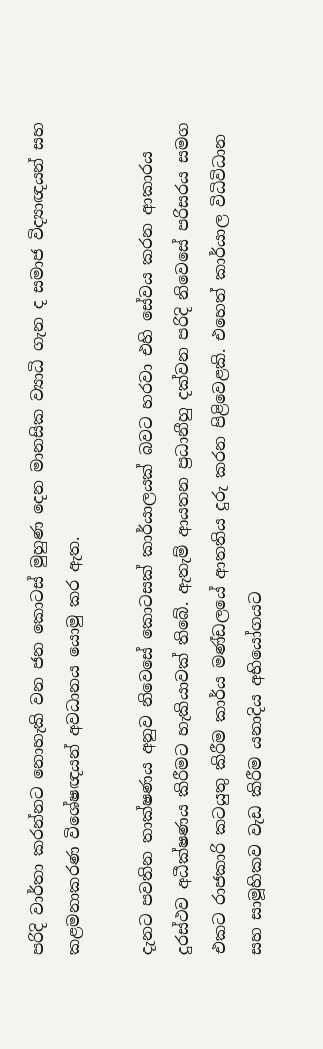පරිදි වාර්තා කරන්නට නොහැකි වන ජන කොටස් මුහුණ දෙන මානසික ව්‍යාධි ගැන ද සමාජ විද්‍යාඥයන් සහ කළමනාකරණ විශේෂඥයන් අවධානය යොමු කර ඇත.

දැනට පවතින තාක්ෂණය අනුව නිවෙසේ කොටසක් කාර්යාලයක් බවට හරවා එහි සේවය කරන ආකාරය දුරස්ථව අධීක්ෂණය කිරීමට හැකියාවක් තිබේ. ඇතැම් ආයතන ප්‍රධානීහු දක්වන පරිදි නිවෙසේ පරිසරය සමග එකට රාජකාරි කටයුතු කිරීම කාර්ය මණ්ඩලයේ ආතතිය දුරු කරන පිළිවෙළකි. එහෙත් කාර්යාල විධිවිධාන සහ සාමූහිකව වැඩ කිරීම යනාදිය අභියෝගයට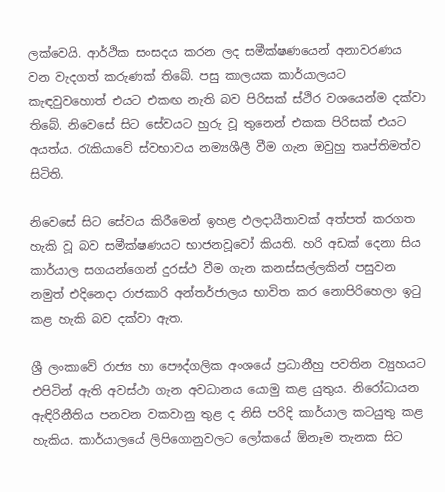ලක්වෙයි. ආර්ථික සංසදය කරන ලද සමීක්ෂණයෙන් අනාවරණය වන වැදගත් කරුණක් තිබේ. පසු කාලයක කාර්යාලයට කැඳවුවහොත් එයට එකඟ නැති බව පිරිසක් ස්ථිර වශයෙන්ම දක්වා තිබේ. නිවෙසේ සිට සේවයට හුරු වූ තුනෙන් එකක පිරිසක් එයට අයත්ය. රැකියාවේ ස්වභාවය නම්‍යශීලී වීම ගැන ඔවුහු තෘප්තිමත්ව සිටිති.

නිවෙසේ සිට සේවය කිරීමෙන් ඉහළ ඵලදායීතාවක් අත්පත් කරගත හැකි වූ බව සමීක්ෂණයට භාජනවූවෝ කියති. හරි අඩක් දෙනා සිය කාර්යාල සගයන්ගෙන් දුරස්ථ වීම ගැන කනස්සල්ලකින් පසුවන නමුත් එදිනෙදා රාජකාරි අන්තර්ජාලය භාවිත කර නොපිරිහෙලා ඉටු කළ හැකි බව දක්වා ඇත.

ශ්‍රී ලංකාවේ රාජ්‍ය හා පෞද්ගලික අංශයේ ප්‍රධානීහු පවතින ව්‍යුහයට එපිටින් ඇති අවස්ථා ගැන අවධානය යොමු කළ යුතුය. නිරෝධායන ඇඳිරිනීතිය පනවන වකවානු තුළ ද නිසි පරිදි කාර්යාල කටයුතු කළ හැකිය. කාර්යාලයේ ලිපිගොනුවලට ලෝකයේ ඕනෑම තැනක සිට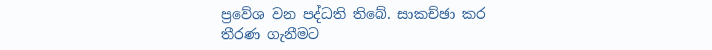ප්‍රවේශ වන පද්ධති තිබේ. සාකච්ඡා කර තීරණ ගැනීමට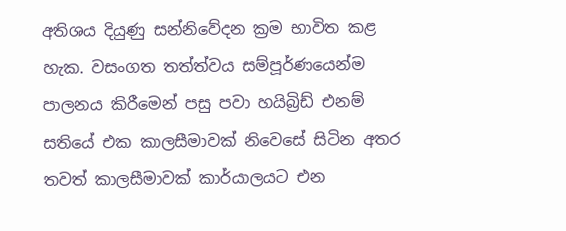අතිශය දියුණු සන්නිවේදන ක්‍රම භාවිත කළ හැක. වසංගත තත්ත්වය සම්පූර්ණයෙන්ම පාලනය කිරීමෙන් පසු පවා හයිබ්‍රිඩ් එනම් සතියේ එක කාලසීමාවක් නිවෙසේ සිටින අතර තවත් කාලසීමාවක් කාර්යාලයට එන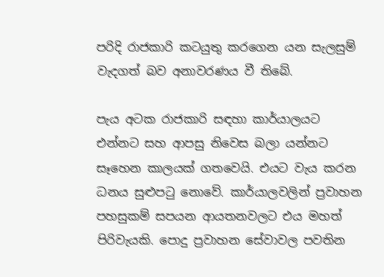පරිදි රාජකාරි කටයුතු කරගෙන යන සැලසුම් වැදගත් බව අනාවරණය වී තිබේ.

පැය අටක රාජකාරි සඳහා කාර්යාලයට එන්නට සහ ආපසු නිවෙස බලා යන්නට සෑහෙන කාලයක් ගතවෙයි. එයට වැය කරන ධනය සුළුපටු නොවේ. කාර්යාලවලින් ප්‍රවාහන පහසුකම් සපයන ආයතනවලට එය මහත් පිරිවැයකි. පොදු ප්‍රවාහන සේවාවල පවතින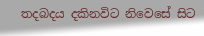තදබදය දකිනවිට නිවෙසේ සිට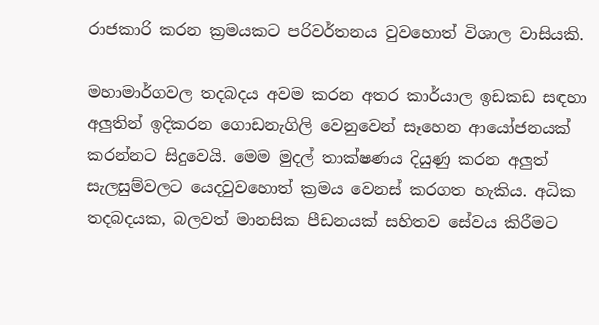රාජකාරි කරන ක්‍රමයකට පරිවර්තනය වුවහොත් විශාල වාසියකි.

මහාමාර්ගවල තදබදය අවම කරන අතර කාර්යාල ඉඩකඩ සඳහා අලුතින් ඉදිකරන ගොඩනැගිලි වෙනුවෙන් සෑහෙන ආයෝජනයක් කරන්නට සිදුවෙයි. මෙම මුදල් තාක්ෂණය දියුණු කරන අලුත් සැලසුම්වලට යෙදවුවහොත් ක්‍රමය වෙනස් කරගත හැකිය. අධික තදබදයක, බලවත් මානසික පීඩනයක් සහිතව සේවය කිරීමට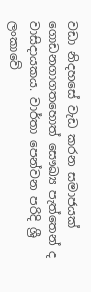වඩා නිදහසේ වැඩ කරන සමාජයක් ගොඩනගාගතහොත් සෞඛ්‍ය පැත්තෙන් ද වාසිදායකය. වාර්තා පෙන්වන පරිදි ශ්‍රී ලංකාවේ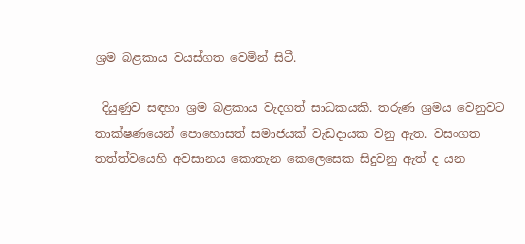ශ්‍රම බළකාය වයස්ගත වෙමින් සිටී.

 දියුණුව සඳහා ශ්‍රම බළකාය වැදගත් සාධකයකි. තරුණ ශ්‍රමය වෙනුවට තාක්ෂණයෙන් පොහොසත් සමාජයක් වැඩදායක වනු ඇත. වසංගත තත්ත්වයෙහි අවසානය කොතැන කෙලෙසෙක සිදුවනු ඇත් ද යන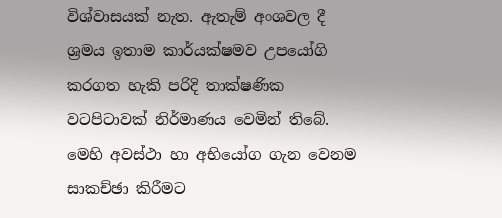විශ්වාසයක් නැත. ඇතැම් අංශවල දී ශ්‍රමය ඉතාම කාර්යක්ෂමව උපයෝගි කරගත හැකි පරිදි තාක්ෂණික වටපිටාවක් නිර්මාණය වෙමින් තිබේ. මෙහි අවස්ථා හා අභියෝග ගැන වෙනම සාකච්ඡා කිරීමට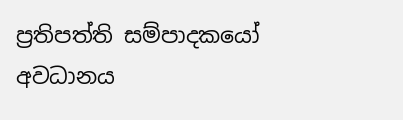ප්‍රතිපත්ති සම්පාදකයෝ අවධානය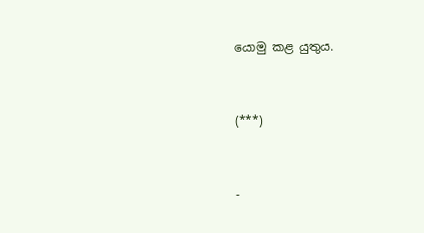යොමු කළ යුතුය.


(***)


-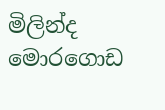මිලින්ද මොරගොඩ